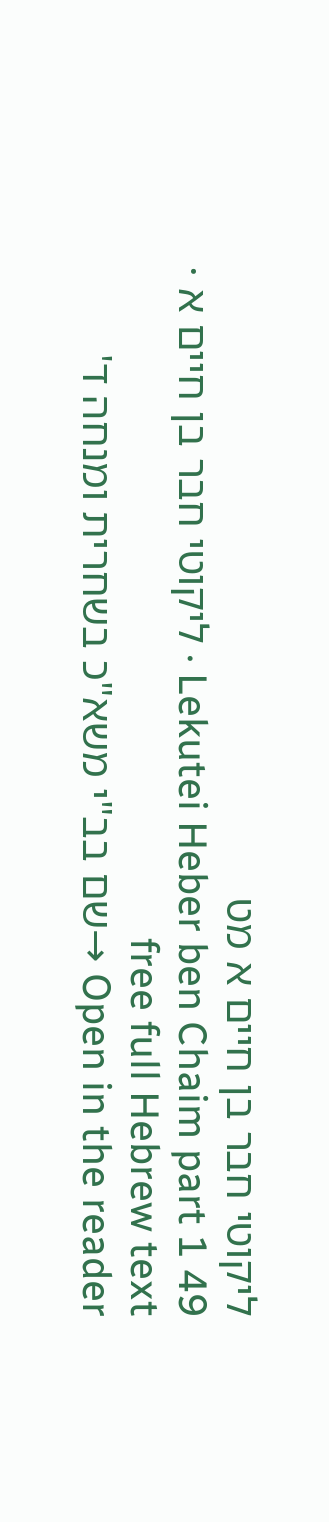ליקוטי חבר בן חיים א מט
Lekutei Heber ben Chaim part 1 49 · ליקוטי חבר בן חיים א · free full Hebrew text
Open in the reader →שם בב"י משא"כ בשחרית ומנחה ד'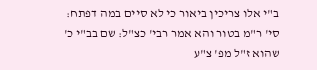ב"י אלו צריכין ביאור כי לא סיים במה דפתח: סי' ר"מ בטור והא אמר רבי' כצ"ל: שם בב"י כ' שהוא ז"ל מפ' צ"ע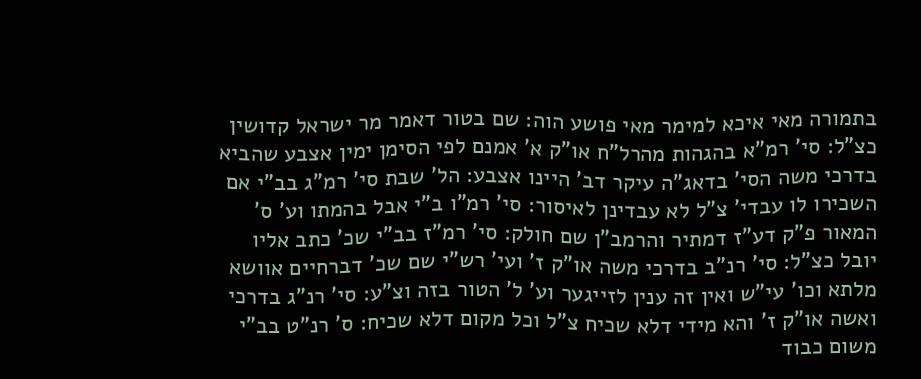בתמורה מאי איכא למימר מאי פושע הוה: שם בטור דאמר מר ישראל קדושין כצ"ל: סי' רמ"א בהגהות מהרל"ח או"ק א' אמנם לפי הסימן ימין אצבע שהביא בדרכי משה הסי' בדאג"ה עיקר דב' היינו אצבע: הל' שבת סי' רמ"ג בב"י אם השכירו לו עבדי' צ"ל לא עבדינן לאיסור: סי' רמ"ו ב"י אבל בהמתו וע' ס' המאור פ"ק דע"ז דמתיר והרמב"ן שם חולק: סי' רמ"ז בב"י שכ' כתב אליו יובל כצ"ל: סי' רנ"ב בדרכי משה או"ק ז' ועי' רש"י שם שכ' דברחיים אוושא מלתא וכו' עי"ש ואין זה ענין לזייגער וע' ל' הטור בזה וצ"ע: סי' רנ"ג בדרכי ואשה או"ק ז' והא מידי דלא שכיח צ"ל וכל מקום דלא שכיח: ס' רנ"ט בב"י משום כבוד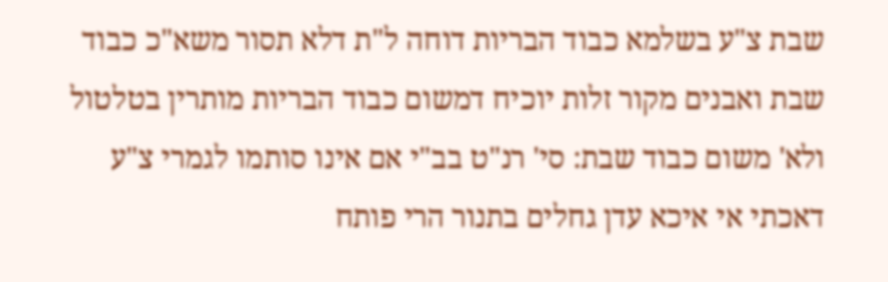שבת צ"ע בשלמא כבוד הבריות דוחה ל"ת דלא תסור משא"כ כבוד שבת ואבנים מקור זלות יוכיח דמשום כבוד הבריות מותרין בטלטול ולא' משום כבוד שבת: סי' רנ"ט בב"י אם אינו סותמו לגמרי צ"ע דאכתי אי איכא עדן גחלים בתנור הרי פותח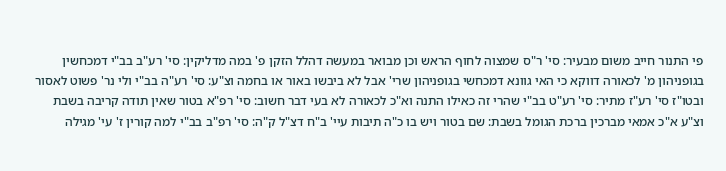פי התנור חייב משום מבעיר: סי' ר"ס שמצוה לחוף הראש וכן מבואר במעשה דהלל הזקן פ' במה מדליקין: סי' רע"ב בב"י דמכחשין בגופניהון מ' לכאורה דווקא כי האי גוונא דמכחשי בגופניהון שרי' אבל לא ביבשו באור או בחמה וצ"ע: סי' רע"ה בב"י ולי נר' פשוט לאסור ובטו"ז סי' רע"ז מתיר: סי' רע"ט בב"י שהרי זה כאילו התנה וא"כ לכאורה לא בעי דבר חשוב: סי' רפ"א בטור שאין תודה קריבה בשבת וצ"ע א"כ אמאי מברכין ברכת הגומל בשבת: שם בטור ויש בו כ"ה תיבות עיי' ב"ח דצ"ל ק"ה: סי' רפ"ב בב"י למה קורין ז' עי' מגילה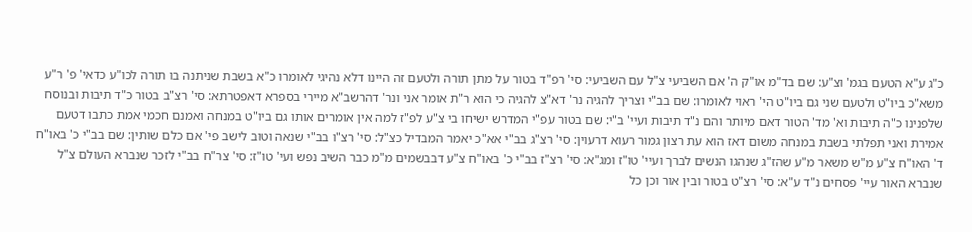כ"ג ע"א הטעם בגמ' וצ"ע: שם בד"מ או"ק ה' אם השביעי צ"ל עם השביעי: סי' רפ"ד בטור על מתן תורה ולטעם זה היינו דלא נהיגי לאומרו כ"א בשבת שניתנה בו תורה לכו"ע כדאי' פ' ר"ע משא"כ ביו"ט ולטעם שני גם ביו"ט הי' ראוי לאומרו: שם בב"י וצריך להגיה נר' דא"צ להגיה כי הוא ר"ת אומר אני ונר' דהרשב"א מיירי בספרא דאפטרתא: סי' רצ"ב בטור כ"ד תיבות ובנוסח שלפנינו כ"ה תיבות וא' מד' הטור דאם מיותר והם נ"ד תיבות ועיי' ב"י: שם בטור עפ"י המדרש ישיחו בי צ"ע לפ"ז למה אין אומרים אותו גם ביו"ט במנחה ואמנם חכמי אמת כתבו דטעם אמירת ואני תפלתי בשבת במנחה משום דאז הוא עת רצון גמור רעוא דרעוין: סי' רצ"ג בב"י אא"כ יאמר המבדיל כצ"ל: סי' רצ"ו בב"י שנאה וטוב לישב פי' אם כלם שותין: שם בב"י כ' באו"ח ד' האו"ח צ"ע מ"ש משאר מ"ע שהז"ג שנהגו הנשים לברך ועיי' טו"ז ומג"א: סי' רצ"ז בב"י כ' באו"ח צ"ע דבבשמים מ"מ כבר השיב נפש ועי' טו"ז: סי' צר"ח בב"י לזכר שנברא העולם צ"ל שנברא האור עיי' פסחים נ"ד ע"א: סי' רצ"ט בטור ובין אור וכן כל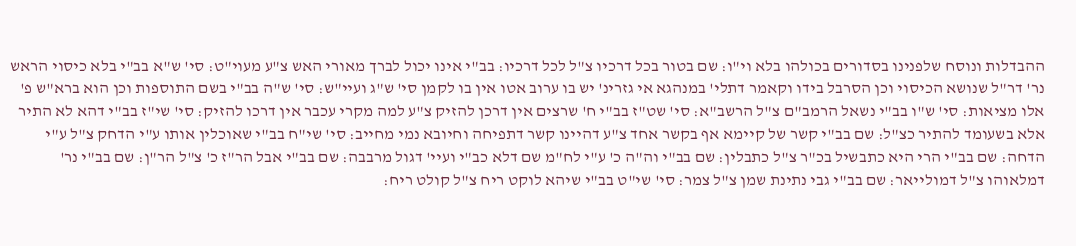ההבדלות ונוסח שלפנינו בסדורים בכולהו בלא וי"ו: שם בטור בכל דרכיו צ"ל לכל דרכיו: בב"י אינו יכול לברך מאורי האש צ"ע מעוי"ט: סי' ש"א בב"י בלא כיסוי הראש נר' דר"ל שנושא הכיסוי וכן הסרבל בידו וקאמר דתלי' במנהגא אי גזרינ' יש בו ערוב אטו אין בו לקמן סי' ש"ג ועיי"ש: סי' ש"ה בב"י בשם התוספות וכן הוא ברא"ש פ' אלו מציאות: סי' ש"ו בב"י נשאל הרמב"ם צ"ל הרשב"א: סי' שט"ז בב"י ח' שרצים אין דרכן להזיק צ"ע למה מקרי עכבר אין דרכו להזיק: סי' שי"ז בב"י דהא לא התיר אלא בשעומד להתיר כצ"ל: שם בב"י קשר של קיימא אף בקשר אחד צ"ע דהיינו קשר דתפיחה וחיובא נמי מחייב: סי' שי"ח בב"י שאוכלין אותו ע"י הדחק צ"ל ע"י הדחה: שם בב"י הרי היא כתבשיל בכ"ר צ"ל כתבלין: שם בב"י וה"ה כ' ע"י לח"מ שם דלא כב"י ועיי' דגול מרבבה: שם בב"י אבל הר"ז כ' צ"ל הר"ן: שם בב"י נר' דמלאוהו צ"ל דמולייאר: שם בב"י גבי נתינת שמן צ"ל צמר: סי' שי"ט בב"י שיהא לוקט ריח צ"ל קולט ריח: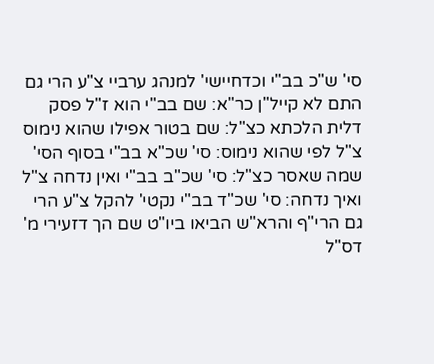סי' ש"כ בב"י וכדחיישי' למנהג ערביי צ"ע הרי גם התם לא קייל"ן כר"א: שם בב"י הוא ז"ל פסק דלית הלכתא כצ"ל: שם בטור אפילו שהוא נימוס צ"ל לפי שהוא נימוס: סי' שכ"א בב"י בסוף הסי' שמה שאסר כצ"ל: סי' שכ"ב בב"י ואין נדחה צ"ל ואיך נדחה: סי' שכ"ד בב"י נקטי' להקל צ"ע הרי גם הרי"ף והרא"ש הביאו ביו"ט שם הך דזעירי מ' דס"ל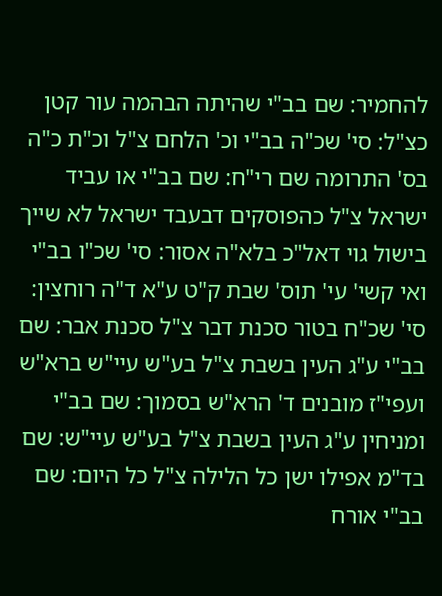להחמיר: שם בב"י שהיתה הבהמה עור קטן כצ"ל: סי' שכ"ה בב"י וכ' הלחם צ"ל וכ"ת כ"ה בס' התרומה שם רי"ח: שם בב"י או עביד ישראל צ"ל כהפוסקים דבעבד ישראל לא שייך בישול גוי דאל"כ בלא"ה אסור: סי' שכ"ו בב"י ואי קשי' עי' תוס' שבת ק"ט ע"א ד"ה רוחצין: סי' שכ"ח בטור סכנת דבר צ"ל סכנת אבר: שם בב"י ע"ג העין בשבת צ"ל בע"ש עיי"ש ברא"ש ועפי"ז מובנים ד' הרא"ש בסמוך: שם בב"י ומניחין ע"ג העין בשבת צ"ל בע"ש עיי"ש: שם בד"מ אפילו ישן כל הלילה צ"ל כל היום: שם בב"י אורח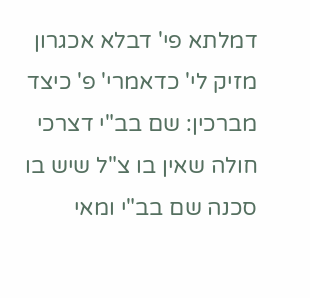דמלתא פי' דבלא אכגרון מזיק לי' כדאמרי' פ' כיצד מברכין: שם בב"י דצרכי חולה שאין בו צ"ל שיש בו סכנה שם בב"י ומאי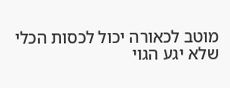מוטב לכאורה יכול לכסות הכלי שלא יגע הגוי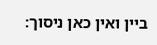ביין ואין כאן ניסוך: